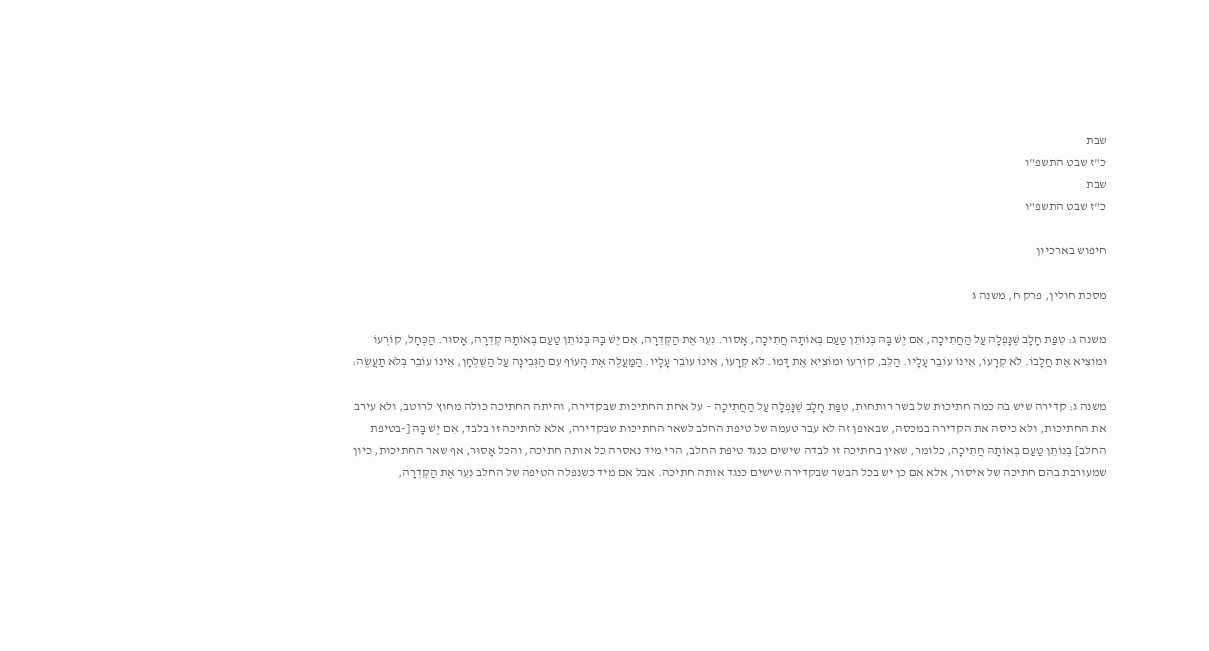שבת
כ"ז שבט התשפ"ו
שבת
כ"ז שבט התשפ"ו

חיפוש בארכיון

מסכת חולין, פרק ח, משנה ג

משנה ג: טִפַּת חָלָב שֶׁנָּפְלָה עַל הַחֲתִיכָה, אִם יֶשׁ בָּהּ בְּנוֹתֵן טַעַם בְּאוֹתָהּ חֲתִיכָה, אָסוּר. נִעֵר אֶת הַקְּדֵרָה, אִם יֶשׁ בָּהּ בְּנוֹתֵן טַעַם בְּאוֹתָהּ קְדֵרָה, אָסוּר. הַכְּחָל, קוֹרְעוֹ וּמוֹצִיא אֶת חֲלָבוֹ. לֹא קְרָעוֹ, אֵינוֹ עוֹבֵר עָלָיו. הַלֵּב, קוֹרְעוֹ וּמוֹצִיא אֶת דָּמוֹ. לֹא קְרָעוֹ, אֵינוֹ עוֹבֵר עָלָיו. הַמַּעֲלֶה אֶת הָעוֹף עִם הַגְּבִינָה עַל הַשֻּׁלְחָן, אֵינוֹ עוֹבֵר בְּלֹא תַעֲשֶׂה:

משנה ג: קדירה שיש בה כמה חתיכות של בשר רותחות, טִפַּת חָלָב שֶׁנָּפְלָה עַל הַחֲתִיכָה – על אחת החתיכות שבקדירה, והיתה החתיכה כולה מחוץ לרוטב, ולא עירב את החתיכות, ולא כיסה את הקדירה במכסה, שבאופן זה לא עבר טעמה של טיפת החלב לשאר החתיכות שבקדירה, אלא לחתיכה זו בלבד, אִם יֶשׁ בָּהּ [-בטיפת החלב] בְּנוֹתֵן טַעַם בְּאוֹתָהּ חֲתִיכָה, כלומר, שאין בחתיכה זו לבדה שישים כנגד טיפת החלב, הרי מיד נאסרה כל אותה חתיכה, והכל אָסוּר, אף שאר החתיכות, כיון שמעורבת בהם חתיכה של איסור, אלא אם כן יש בכל הבשר שבקדירה שישים כנגד אותה חתיכה. אבל אם מיד כשנפלה הטיפה של החלב נִעֵר אֶת הַקְּדֵרָה,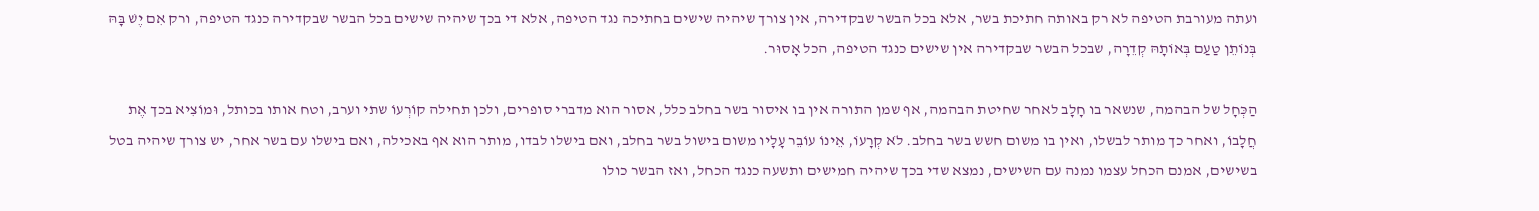ועתה מעורבת הטיפה לא רק באותה חתיכת בשר, אלא בכל הבשר שבקדירה, אין צורך שיהיה שישים בחתיכה נגד הטיפה, אלא די בכך שיהיה שישים בכל הבשר שבקדירה כנגד הטיפה, ורק אִם יֶשׁ בָּהּ בְּנוֹתֵן טַעַם בְּאוֹתָהּ קְדֵרָה, שבכל הבשר שבקדירה אין שישים כנגד הטיפה, הכל אָסוּר.

הַכְּחָל של הבהמה, שנשאר בו חָלָב לאחר שחיטת הבהמה, אף שמן התורה אין בו איסור בשר בחלב כלל, אסור הוא מדברי סופרים, ולכן תחילה קוֹרְעוֹ שתי וערב, וטח אותו בכותל, וּמוֹצִיא בכך אֶת חֲלָבוֹ, ואחר כך מותר לבשלו, ואין בו משום חשש בשר בחלב. לֹא קְרָעוֹ, אֵינוֹ עוֹבֵר עָלָיו משום בישול בשר בחלב, ואם בישלו לבדו, מותר הוא אף באכילה, ואם בישלו עם בשר אחר, יש צורך שיהיה בטל בשישים, אמנם הכחל עצמו נמנה עם השישים, נמצא שדי בכך שיהיה חמישים ותשעה כנגד הכחל, ואז הבשר כולו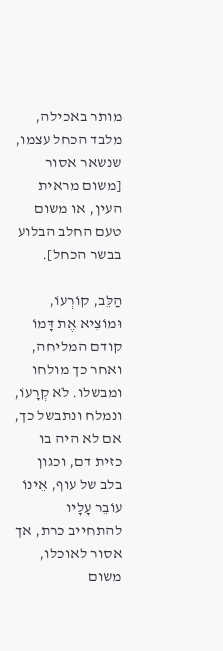מותר באכילה, מלבד הכחל עצמו, שנשאר אסור [משום מראית העין, או משום טעם החלב הבלוע בבשר הכחל].

הַלֵּב, קוֹרְעוֹ, וּמוֹצִיא אֶת דָּמוֹ קודם המליחה, ואחר כך מולחו ומבשלו. לֹא קְרָעוֹ, ונמלח ונתבשל כך, אם לא היה בו כזית דם, וכגון בלב של עוף, אֵינוֹ עוֹבֵר עָלָיו להתחייב כרת, אך אסור לאוכלו, משום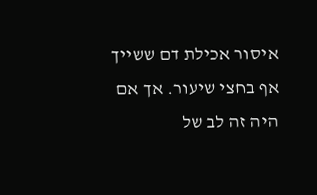איסור אכילת דם ששייך אף בחצי שיעור. אך אם היה זה לב של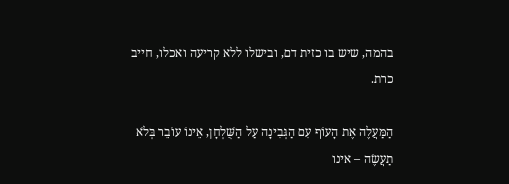בהמה, שיש בו כזית דם, ובישלו ללא קריעה ואכלו, חייב כרת.

הַמַּעֲלֶה אֶת הָעוֹף עִם הַגְּבִינָה עַל הַשֻּׁלְחָן, אֵינוֹ עוֹבֵר בְּלֹא תַעֲשֶׂה – אינו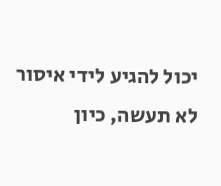יכול להגיע לידי איסור לא תעשה, כיון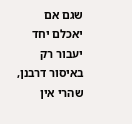שגם אם יאכלם יחד יעבור רק באיסור דרבנן, שהרי אין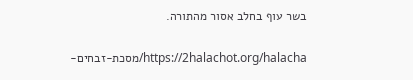בשר עוף בחלב אסור מהתורה.

https://2halachot.org/halacha/מסכת-זבחים-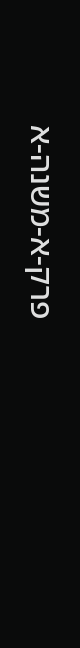פרק-א-משנה-א